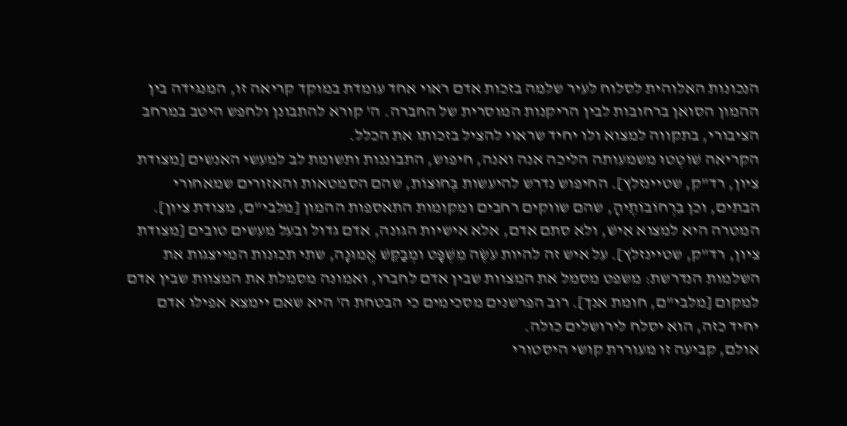הנכונות האלוהית לסלוח לעיר שלמה בזכות אדם ראוי אחד עומדת במוקד קריאה זו, המנגידה בין ההמון הסואן ברחובות לבין הריקנות המוסרית של החברה. ה' קורא להתבונן ולחפש היטב במרחב הציבורי, בתקווה למצוא ולו יחיד שראוי להציל בזכותו את הכלל.
הקריאה שׁוֹטְטוּ משמעותה הליכה אנה ואנה, חיפוש, התבוננות ותשומת לב למעשי האנשים [מצודת ציון, רד"ק, שטיינזלץ]. החיפוש נדרש להיעשות בְּחוּצוֹת, שהם הסמטאות והאזורים שמאחורי הבתים, וכן בִרְחוֹבוֹתֶיהָ, שהם שווקים רחבים ומקומות התאספות ההמון [מלבי"ם, מצודת ציון]. המטרה היא למצוא אִישׁ, ולא סתם אדם, אלא אישיות הגונה, אדם גדול ובעל מעשים טובים [מצודת ציון, רד"ק, שטיינזלץ]. על איש זה להיות עֹשֶׂה מִשְׁפָּט ומְבַקֵּשׁ אֱמוּנָה, שתי תכונות המייצגות את השלמות הנדרשת: משפט מסמל את המצוות שבין אדם לחברו, ואמונה מסמלת את המצוות שבין אדם למקום [מלבי"ם, חומת אנך]. רוב הפרשנים מסכימים כי הבטחת ה' היא שאם יימצא אפילו אדם יחיד כזה, הוא יסלח לירושלים כולה.
אולם, קביעה זו מעוררת קושי היסטורי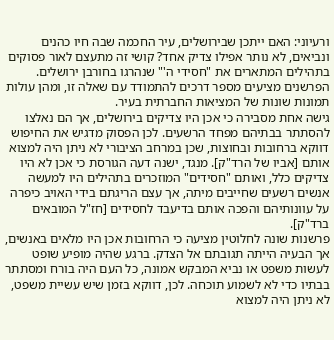ורעיוני: האם ייתכן שבירושלים, עיר החכמה שבה חיו כהנים ונביאים, לא נותר אפילו צדיק אחד? קושי זה מתעצם לאור פסוקים בתהילים המתארים את "חסידי ה'" שנהרגו בחורבן ירושלים. הפרשנים מציעים מספר דרכים להתמודד עם שאלה זו, ומהן עולות תמונות שונות של המציאות החברתית בעיר.
גישה אחת מסבירה כי אכן היו צדיקים בירושלים, אך הם נאלצו להסתתר בבתיהם מפחד הרשעים. לכן הפסוק מדגיש את החיפוש דווקא ברחובות ובחוצות, שכן במרחב הציבורי לא ניתן היה למצוא אותם [אביו של הרד"ק]. מנגד, ישנה דעה הגורסת כי אכן לא היו צדיקים כלל, ואותם "חסידים" המוזכרים בתהילים היו למעשה אנשים רשעים שחייבים מיתה, אך עצם הריגתם בידי האויב כיפרה על עוונותיהם והפכה אותם בדיעבד לחסידים [חז"ל המובאים ברד"ק].
פרשנות שונה לחלוטין מציעה כי הרחובות אכן היו מלאים באנשים, אך הבעיה הייתה תגובתם אל הצדק. ברגע שהיה מופיע שופט לעשות משפט או נביא המבקש אמונה, כל העם היה בורח ומסתתר בבתיו כדי לא לשמוע תוכחה. לכן, דווקא בזמן שיש עשיית משפט, לא ניתן היה למצוא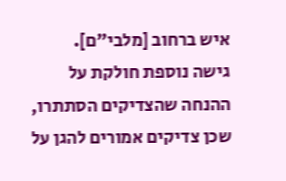איש ברחוב [מלבי"ם].
גישה נוספת חולקת על ההנחה שהצדיקים הסתתרו, שכן צדיקים אמורים להגן על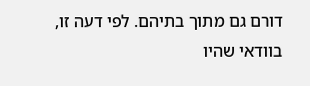דורם גם מתוך בתיהם. לפי דעה זו, בוודאי שהיו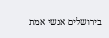בירושלים אנשי אמת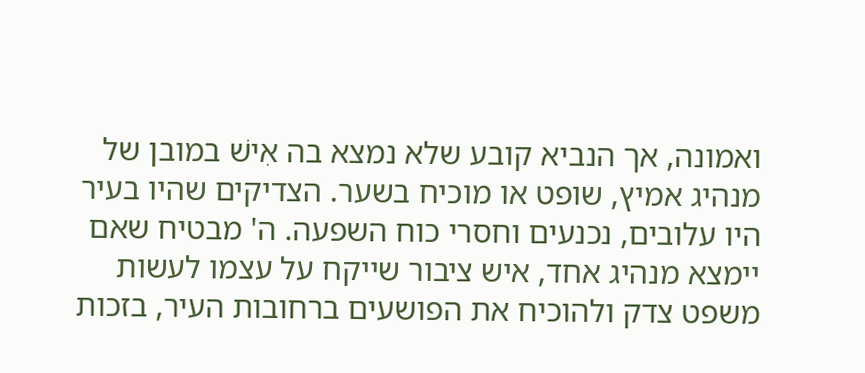ואמונה, אך הנביא קובע שלא נמצא בה אִישׁ במובן של מנהיג אמיץ, שופט או מוכיח בשער. הצדיקים שהיו בעיר היו עלובים, נכנעים וחסרי כוח השפעה. ה' מבטיח שאם יימצא מנהיג אחד, איש ציבור שייקח על עצמו לעשות משפט צדק ולהוכיח את הפושעים ברחובות העיר, בזכות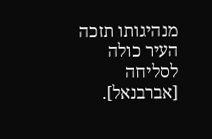מנהיגותו תזכה העיר כולה לסליחה [אברבנאל].